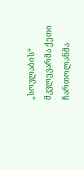„სოვლაბის“ მკვლევარმა ქეთი ჩართოლანმა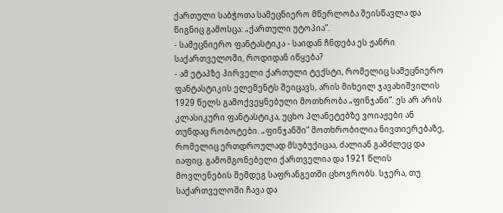ქართული საბჭოთა სამეცნიერო მწერლობა შეისწავლა და წიგნიც გამოსცა: „ქართული უტოპია“.
- სამეცნიერო ფანტასტიკა - საიდან ჩნდება ეს ჟანრი საქართველოში, როდიდან იწყება?
- ამ ეტაპზე პირველი ქართული ტექსტი, რომელიც სამეცნიერო ფანტასტიკის ელემენტს შეიცავს, არის მიხეილ ჯავახიშვილის 1929 წელს გამოქვეყნებული მოთხრობა „ფინჯანი“. ეს არ არის კლასიკური ფანტასტიკა, უცხო პლანეტებზე ვოიაჟები ან თუნდაც რობოტები. „ფინჯანში“ მოთხრობილია ნივთიერებაზე, რომელიც ერთდროულად მსუბუქიცაა, ძალიან გამძლეც და იაფიც. გამომგონებელი ქართველია და 1921 წლის მოვლენების შემდეგ საფრანგეთში ცხოვრობს. სჯერა, თუ საქართველოში ჩავა და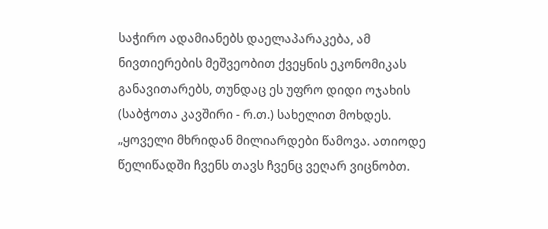საჭირო ადამიანებს დაელაპარაკება, ამ ნივთიერების მეშვეობით ქვეყნის ეკონომიკას განავითარებს, თუნდაც ეს უფრო დიდი ოჯახის (საბჭოთა კავშირი - რ.თ.) სახელით მოხდეს.
„ყოველი მხრიდან მილიარდები წამოვა. ათიოდე წელიწადში ჩვენს თავს ჩვენც ვეღარ ვიცნობთ.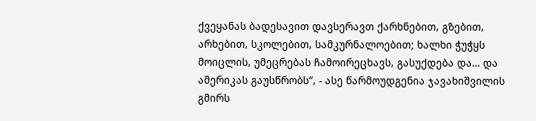ქვეყანას ბადესავით დავსერავთ ქარხნებით, გზებით, არხებით, სკოლებით, სამკურნალოებით; ხალხი ჭუჭყს მოიცლის, უმეცრებას ჩამოირეცხავს, გასუქდება და… და ამერიკას გაუსწრობს“, - ასე წარმოუდგენია ჯავახიშვილის გმირს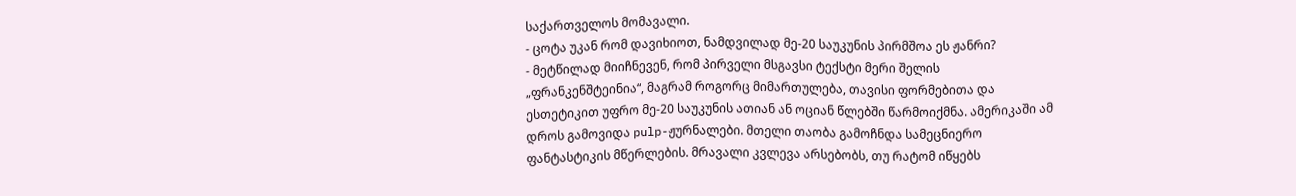საქართველოს მომავალი.
- ცოტა უკან რომ დავიხიოთ, ნამდვილად მე-20 საუკუნის პირმშოა ეს ჟანრი?
- მეტწილად მიიჩნევენ, რომ პირველი მსგავსი ტექსტი მერი შელის „ფრანკენშტეინია“, მაგრამ როგორც მიმართულება, თავისი ფორმებითა და ესთეტიკით უფრო მე-20 საუკუნის ათიან ან ოციან წლებში წარმოიქმნა. ამერიკაში ამ დროს გამოვიდა pulp-ჟურნალები. მთელი თაობა გამოჩნდა სამეცნიერო ფანტასტიკის მწერლების. მრავალი კვლევა არსებობს, თუ რატომ იწყებს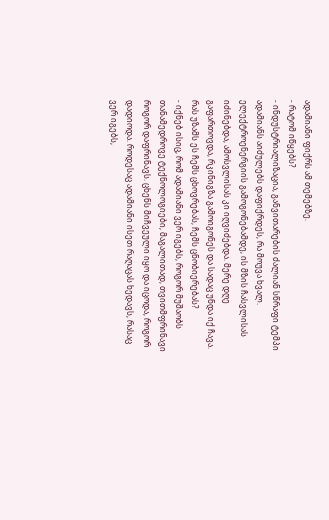ადამიანი ფიქრს ამ თემებზე.
- რატომ იწყებს?
- ინდუსტრიალიზაცია, განვითარების ძალიან სწრაფი ტემპი ადამიანს აიძულებს დაფიქრდეს, რა მოუვა ხვალ. ელექტროენერგიის გამოგონებამდე, ის მზის ჩასვლისას იძინებდა, ამოსვლისას კი იღვიძებდა. მერე დღე გაფართოვდა, რკინიგზა გამოიგონეს და სადაც უნდა იქ ჩავა. რას უზამს ეს ჩემს ცხოვრებას, ჩემს ცნობიერებას?
- იქნებ ისიც, რომ ადამიანი ვერ იგებს, როგორ მუშაობს თანამედროვე ტექნოლოგიები, მაგალითად, თვითმფრინავი როგორ დაფრინავს. ცხენს მიჩვეული იყო და იცოდა, როგორ დადიოდა. როდესაც ადამიანი ისეთ რაღაცას ხედავს, რასაც ვერ იგებს,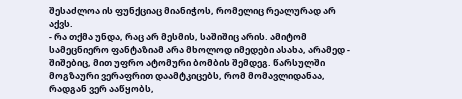შესაძლოა ის ფუნქციაც მიანიჭოს, რომელიც რეალურად არ აქვს.
- რა თქმა უნდა, რაც არ მესმის, საშიშიც არის. ამიტომ სამეცნიერო ფანტაზიამ არა მხოლოდ იმედები ასახა, არამედ - შიშებიც, მით უფრო ატომური ბომბის შემდეგ. წარსულში მოგზაური ვერაფრით დაამტკიცებს, რომ მომავლიდანაა, რადგან ვერ ააწყობს,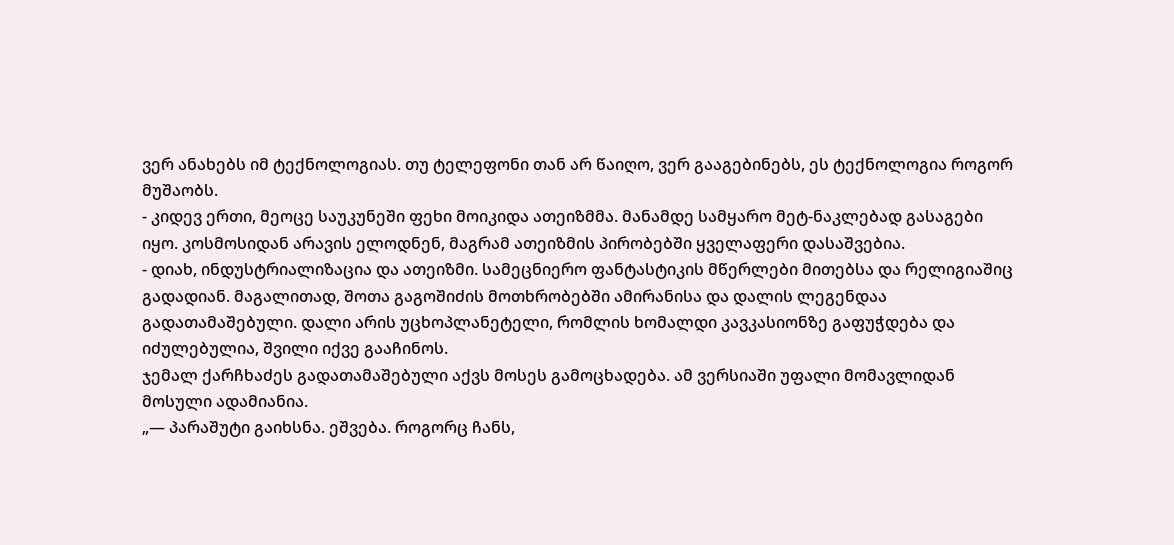ვერ ანახებს იმ ტექნოლოგიას. თუ ტელეფონი თან არ წაიღო, ვერ გააგებინებს, ეს ტექნოლოგია როგორ მუშაობს.
- კიდევ ერთი, მეოცე საუკუნეში ფეხი მოიკიდა ათეიზმმა. მანამდე სამყარო მეტ-ნაკლებად გასაგები იყო. კოსმოსიდან არავის ელოდნენ, მაგრამ ათეიზმის პირობებში ყველაფერი დასაშვებია.
- დიახ, ინდუსტრიალიზაცია და ათეიზმი. სამეცნიერო ფანტასტიკის მწერლები მითებსა და რელიგიაშიც გადადიან. მაგალითად, შოთა გაგოშიძის მოთხრობებში ამირანისა და დალის ლეგენდაა გადათამაშებული. დალი არის უცხოპლანეტელი, რომლის ხომალდი კავკასიონზე გაფუჭდება და იძულებულია, შვილი იქვე გააჩინოს.
ჯემალ ქარჩხაძეს გადათამაშებული აქვს მოსეს გამოცხადება. ამ ვერსიაში უფალი მომავლიდან მოსული ადამიანია.
„— პარაშუტი გაიხსნა. ეშვება. როგორც ჩანს,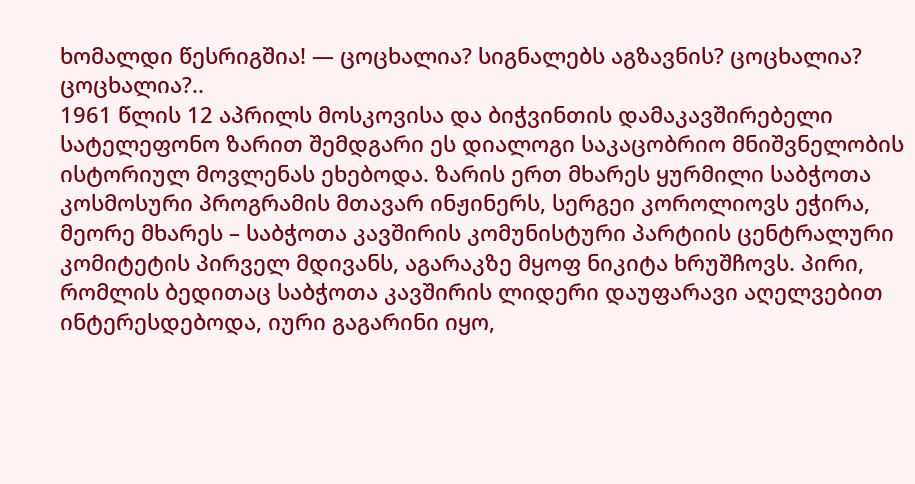ხომალდი წესრიგშია! — ცოცხალია? სიგნალებს აგზავნის? ცოცხალია? ცოცხალია?..
1961 წლის 12 აპრილს მოსკოვისა და ბიჭვინთის დამაკავშირებელი სატელეფონო ზარით შემდგარი ეს დიალოგი საკაცობრიო მნიშვნელობის ისტორიულ მოვლენას ეხებოდა. ზარის ერთ მხარეს ყურმილი საბჭოთა კოსმოსური პროგრამის მთავარ ინჟინერს, სერგეი კოროლიოვს ეჭირა, მეორე მხარეს – საბჭოთა კავშირის კომუნისტური პარტიის ცენტრალური კომიტეტის პირველ მდივანს, აგარაკზე მყოფ ნიკიტა ხრუშჩოვს. პირი, რომლის ბედითაც საბჭოთა კავშირის ლიდერი დაუფარავი აღელვებით ინტერესდებოდა, იური გაგარინი იყო,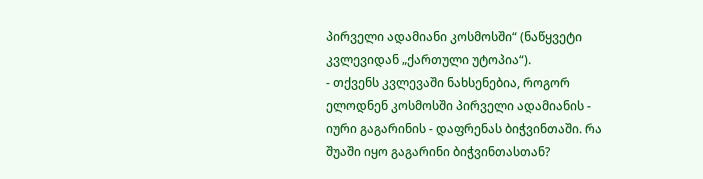პირველი ადამიანი კოსმოსში“ (ნაწყვეტი კვლევიდან „ქართული უტოპია“).
- თქვენს კვლევაში ნახსენებია, როგორ ელოდნენ კოსმოსში პირველი ადამიანის - იური გაგარინის - დაფრენას ბიჭვინთაში. რა შუაში იყო გაგარინი ბიჭვინთასთან?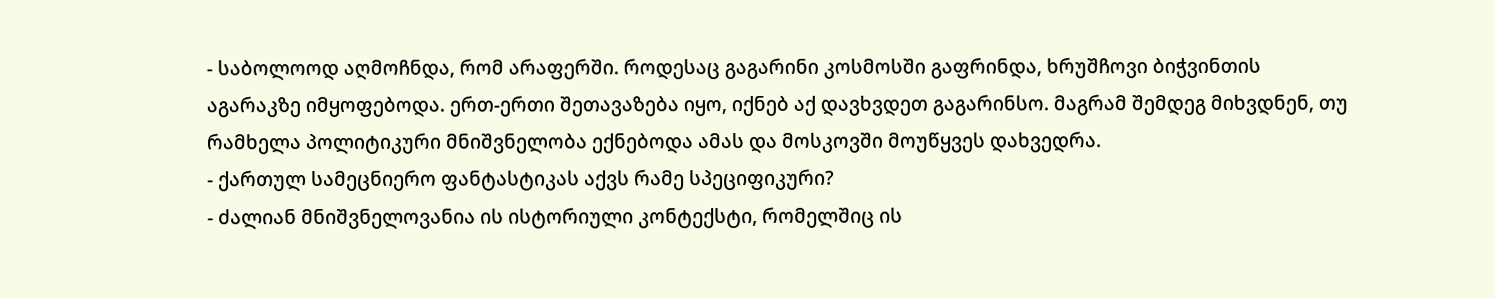- საბოლოოდ აღმოჩნდა, რომ არაფერში. როდესაც გაგარინი კოსმოსში გაფრინდა, ხრუშჩოვი ბიჭვინთის აგარაკზე იმყოფებოდა. ერთ-ერთი შეთავაზება იყო, იქნებ აქ დავხვდეთ გაგარინსო. მაგრამ შემდეგ მიხვდნენ, თუ რამხელა პოლიტიკური მნიშვნელობა ექნებოდა ამას და მოსკოვში მოუწყვეს დახვედრა.
- ქართულ სამეცნიერო ფანტასტიკას აქვს რამე სპეციფიკური?
- ძალიან მნიშვნელოვანია ის ისტორიული კონტექსტი, რომელშიც ის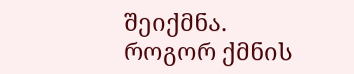შეიქმნა. როგორ ქმნის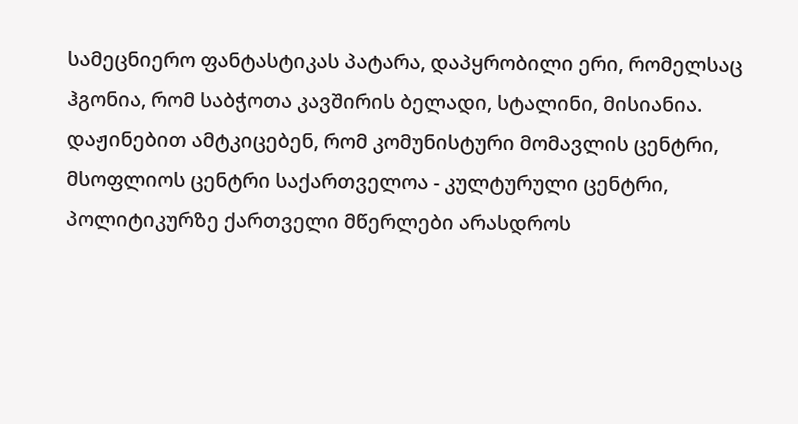სამეცნიერო ფანტასტიკას პატარა, დაპყრობილი ერი, რომელსაც ჰგონია, რომ საბჭოთა კავშირის ბელადი, სტალინი, მისიანია. დაჟინებით ამტკიცებენ, რომ კომუნისტური მომავლის ცენტრი, მსოფლიოს ცენტრი საქართველოა - კულტურული ცენტრი, პოლიტიკურზე ქართველი მწერლები არასდროს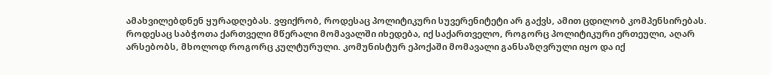ამახვილებდნენ ყურადღებას. ვფიქრობ, როდესაც პოლიტიკური სუვერენიტეტი არ გაქვს, ამით ცდილობ კომპენსირებას.
როდესაც საბჭოთა ქართველი მწერალი მომავალში იხედება, იქ საქართველო, როგორც პოლიტიკური ერთეული, აღარ არსებობს, მხოლოდ როგორც კულტურული. კომუნისტურ ეპოქაში მომავალი განსაზღვრული იყო და იქ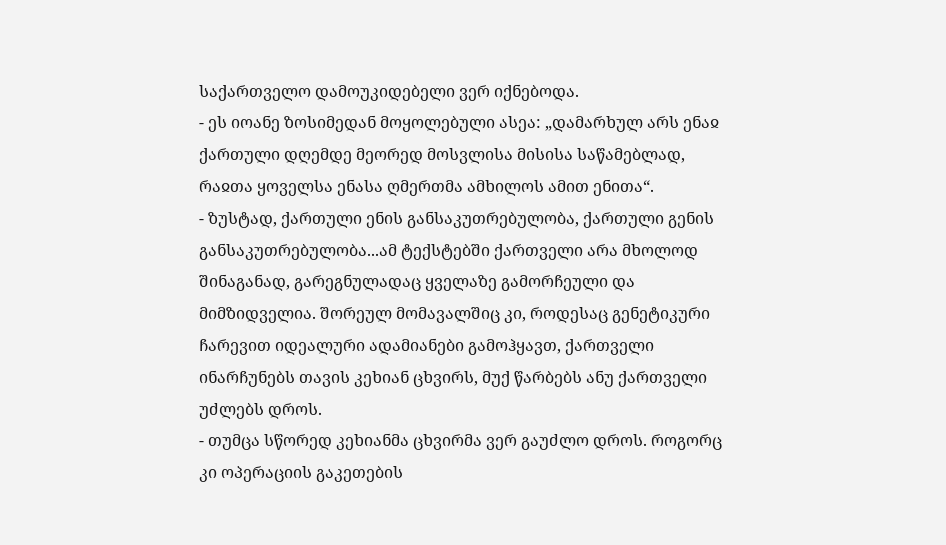საქართველო დამოუკიდებელი ვერ იქნებოდა.
- ეს იოანე ზოსიმედან მოყოლებული ასეა: „დამარხულ არს ენაჲ ქართული დღემდე მეორედ მოსვლისა მისისა საწამებლად, რაჲთა ყოველსა ენასა ღმერთმა ამხილოს ამით ენითა“.
- ზუსტად, ქართული ენის განსაკუთრებულობა, ქართული გენის განსაკუთრებულობა...ამ ტექსტებში ქართველი არა მხოლოდ შინაგანად, გარეგნულადაც ყველაზე გამორჩეული და მიმზიდველია. შორეულ მომავალშიც კი, როდესაც გენეტიკური ჩარევით იდეალური ადამიანები გამოჰყავთ, ქართველი ინარჩუნებს თავის კეხიან ცხვირს, მუქ წარბებს ანუ ქართველი უძლებს დროს.
- თუმცა სწორედ კეხიანმა ცხვირმა ვერ გაუძლო დროს. როგორც კი ოპერაციის გაკეთების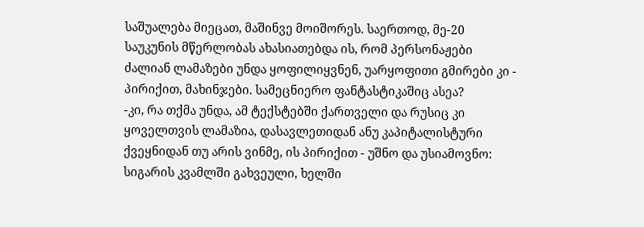საშუალება მიეცათ, მაშინვე მოიშორეს. საერთოდ, მე-20 საუკუნის მწერლობას ახასიათებდა ის, რომ პერსონაჟები ძალიან ლამაზები უნდა ყოფილიყვნენ, უარყოფითი გმირები კი - პირიქით, მახინჯები. სამეცნიერო ფანტასტიკაშიც ასეა?
-კი, რა თქმა უნდა, ამ ტექსტებში ქართველი და რუსიც კი ყოველთვის ლამაზია, დასავლეთიდან ანუ კაპიტალისტური ქვეყნიდან თუ არის ვინმე, ის პირიქით - უშნო და უსიამოვნო: სიგარის კვამლში გახვეული, ხელში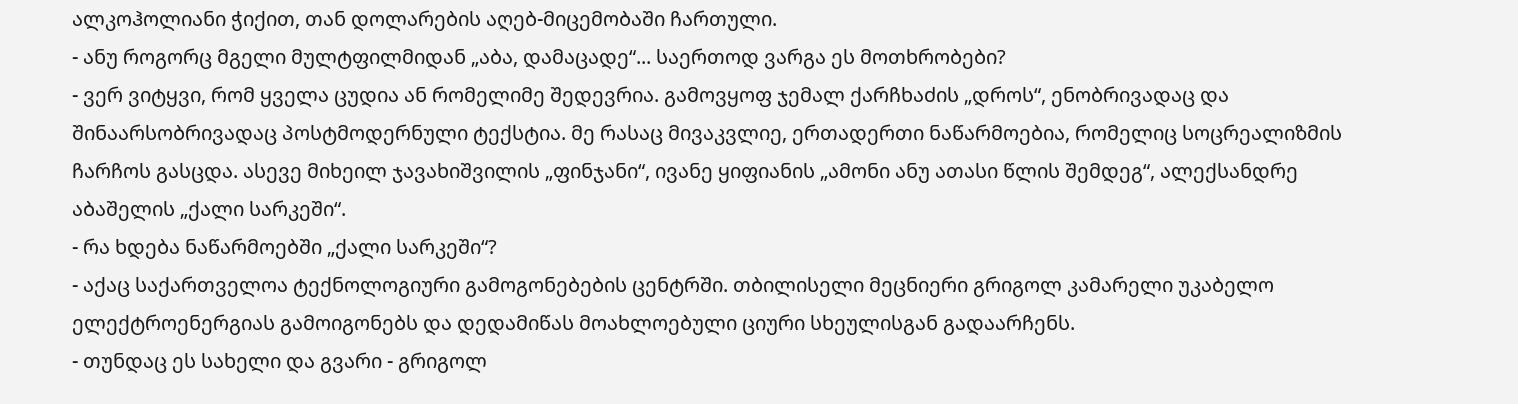ალკოჰოლიანი ჭიქით, თან დოლარების აღებ-მიცემობაში ჩართული.
- ანუ როგორც მგელი მულტფილმიდან „აბა, დამაცადე“... საერთოდ ვარგა ეს მოთხრობები?
- ვერ ვიტყვი, რომ ყველა ცუდია ან რომელიმე შედევრია. გამოვყოფ ჯემალ ქარჩხაძის „დროს“, ენობრივადაც და შინაარსობრივადაც პოსტმოდერნული ტექსტია. მე რასაც მივაკვლიე, ერთადერთი ნაწარმოებია, რომელიც სოცრეალიზმის ჩარჩოს გასცდა. ასევე მიხეილ ჯავახიშვილის „ფინჯანი“, ივანე ყიფიანის „ამონი ანუ ათასი წლის შემდეგ“, ალექსანდრე აბაშელის „ქალი სარკეში“.
- რა ხდება ნაწარმოებში „ქალი სარკეში“?
- აქაც საქართველოა ტექნოლოგიური გამოგონებების ცენტრში. თბილისელი მეცნიერი გრიგოლ კამარელი უკაბელო ელექტროენერგიას გამოიგონებს და დედამიწას მოახლოებული ციური სხეულისგან გადაარჩენს.
- თუნდაც ეს სახელი და გვარი - გრიგოლ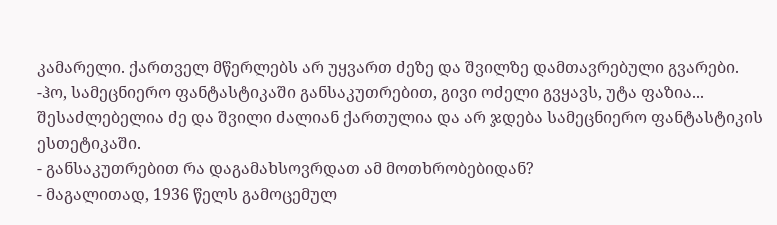კამარელი. ქართველ მწერლებს არ უყვართ ძეზე და შვილზე დამთავრებული გვარები.
-ჰო, სამეცნიერო ფანტასტიკაში განსაკუთრებით, გივი ოძელი გვყავს, უტა ფაზია... შესაძლებელია ძე და შვილი ძალიან ქართულია და არ ჯდება სამეცნიერო ფანტასტიკის ესთეტიკაში.
- განსაკუთრებით რა დაგამახსოვრდათ ამ მოთხრობებიდან?
- მაგალითად, 1936 წელს გამოცემულ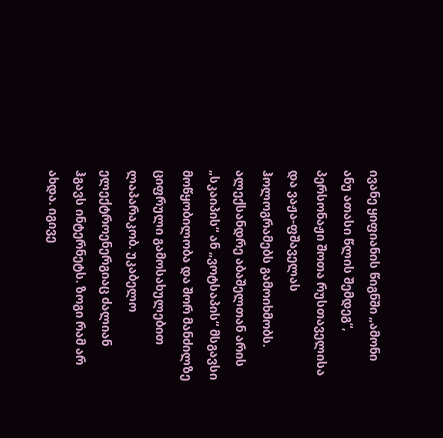ივანე ყიფიანის წიგნში „ამონი ანუ ათასი წლის შემდეგ“, პერსონაჟი შოთა რუსთაველისა და ვაჟა-ფშაველას ჰოლოგრამებს გამოიხმობს. ალექსანდრე აბაშელთან არის „სკაიპის“ ან „ვოტსაპის“ მსგავსი მოწყობილობა და შორ მანძილზე ციფრული გამოსახულებით ლაპარაკობ. უკაბელო ელექტროენერგიაც ძალიან ჰგავს ინტერნეტს. ზოგი რამ არ ახდა. იგივე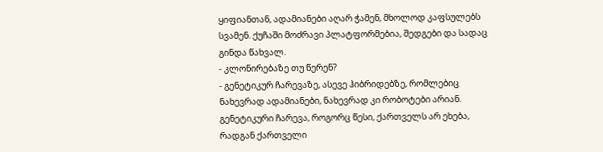ყიფიანთან, ადამიანები აღარ ჭამენ, მხოლოდ კაფსულებს სვამენ. ქუჩაში მოძრავი პლატფორმებია, შედგები და სადაც გინდა წახვალ.
- კლონირებაზე თუ წერენ?
- გენეტიკურ ჩარევაზე, ასევე ჰიბრიდებზე, რომლებიც ნახევრად ადამიანები, ნახევრად კი რობოტები არიან. გენეტიკური ჩარევა, როგორც წესი, ქართველს არ ეხება, რადგან ქართველი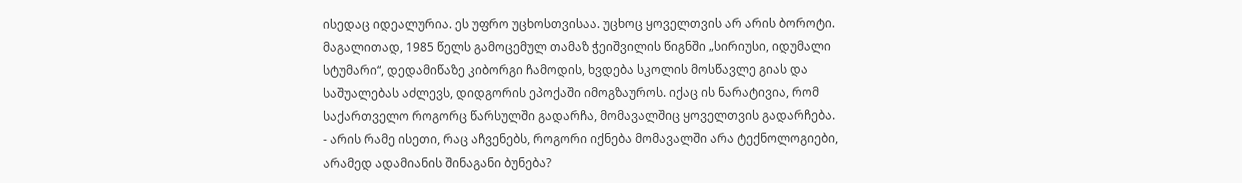ისედაც იდეალურია. ეს უფრო უცხოსთვისაა. უცხოც ყოველთვის არ არის ბოროტი. მაგალითად, 1985 წელს გამოცემულ თამაზ ჭეიშვილის წიგნში „სირიუსი, იდუმალი სტუმარი“, დედამიწაზე კიბორგი ჩამოდის, ხვდება სკოლის მოსწავლე გიას და საშუალებას აძლევს, დიდგორის ეპოქაში იმოგზაუროს. იქაც ის ნარატივია, რომ საქართველო როგორც წარსულში გადარჩა, მომავალშიც ყოველთვის გადარჩება.
- არის რამე ისეთი, რაც აჩვენებს, როგორი იქნება მომავალში არა ტექნოლოგიები, არამედ ადამიანის შინაგანი ბუნება?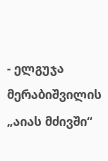- ელგუჯა მერაბიშვილის „აიას მძივში“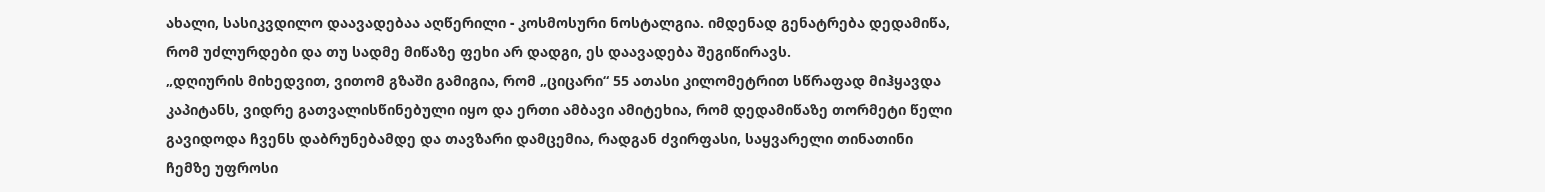ახალი, სასიკვდილო დაავადებაა აღწერილი - კოსმოსური ნოსტალგია. იმდენად გენატრება დედამიწა, რომ უძლურდები და თუ სადმე მიწაზე ფეხი არ დადგი, ეს დაავადება შეგიწირავს.
„დღიურის მიხედვით, ვითომ გზაში გამიგია, რომ „ციცარი“ 55 ათასი კილომეტრით სწრაფად მიჰყავდა კაპიტანს, ვიდრე გათვალისწინებული იყო და ერთი ამბავი ამიტეხია, რომ დედამიწაზე თორმეტი წელი გავიდოდა ჩვენს დაბრუნებამდე და თავზარი დამცემია, რადგან ძვირფასი, საყვარელი თინათინი ჩემზე უფროსი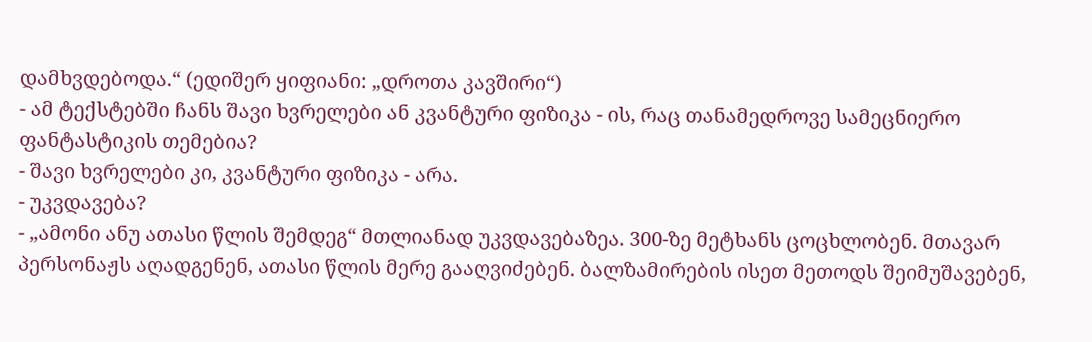დამხვდებოდა.“ (ედიშერ ყიფიანი: „დროთა კავშირი“)
- ამ ტექსტებში ჩანს შავი ხვრელები ან კვანტური ფიზიკა - ის, რაც თანამედროვე სამეცნიერო ფანტასტიკის თემებია?
- შავი ხვრელები კი, კვანტური ფიზიკა - არა.
- უკვდავება?
- „ამონი ანუ ათასი წლის შემდეგ“ მთლიანად უკვდავებაზეა. 300-ზე მეტხანს ცოცხლობენ. მთავარ პერსონაჟს აღადგენენ, ათასი წლის მერე გააღვიძებენ. ბალზამირების ისეთ მეთოდს შეიმუშავებენ,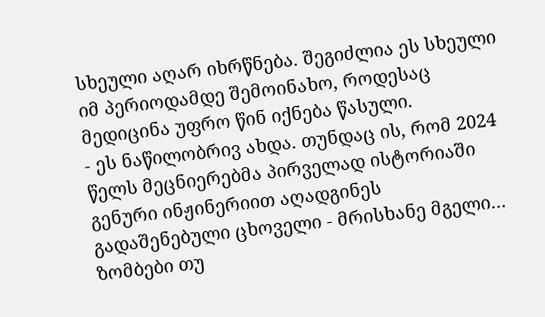სხეული აღარ იხრწნება. შეგიძლია ეს სხეული იმ პერიოდამდე შემოინახო, როდესაც მედიცინა უფრო წინ იქნება წასული.
- ეს ნაწილობრივ ახდა. თუნდაც ის, რომ 2024 წელს მეცნიერებმა პირველად ისტორიაში გენური ინჟინერიით აღადგინეს გადაშენებული ცხოველი - მრისხანე მგელი… ზომბები თუ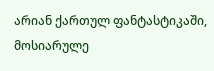არიან ქართულ ფანტასტიკაში, მოსიარულე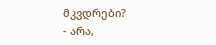მკვდრები?
- არა,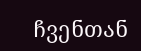ჩვენთან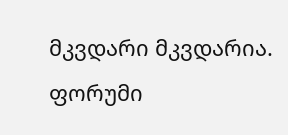მკვდარი მკვდარია.
ფორუმი